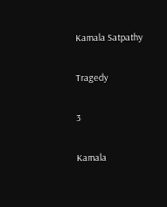Kamala Satpathy

Tragedy

3

Kamala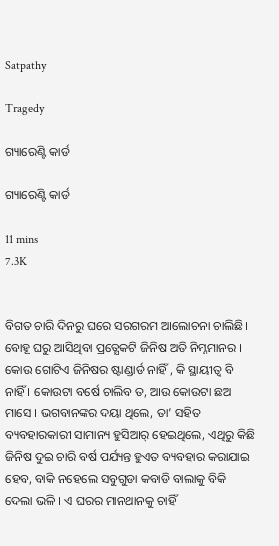Satpathy

Tragedy

ଗ୍ୟାରେଣ୍ଟି କାର୍ଡ

ଗ୍ୟାରେଣ୍ଟି କାର୍ଡ

11 mins
7.3K


ବିଗତ ଚାରି ଦିନରୁ ଘରେ ସରଗରମ ଆଲୋଚନା ଚାଲିଛି। ବୋହୂ ଘରୁ ଆସିଥିବା ପ୍ରତ୍ଯେକଟି ଜିନିଷ ଅତି ନିମ୍ନମାନର । କୋଉ ଗୋଟିଏ ଜିନିଷର ଷ୍ଟାଣ୍ଡାର୍ଡ ନାହିଁ , କି ସ୍ଥାୟୀତ୍ବ ବି ନାହିଁ । କୋଉଟା ବର୍ଷେ ଚାଲିବ ତ, ଆଉ କୋଉଟା ଛଅ ମାସେ । ଭଗବାନଙ୍କର ଦୟା ଥିଲେ, ତା’ ସହିତ ବ୍ୟବହାରକାରୀ ସାମାନ୍ୟ ହୁସିଆର୍ ହେଇଥିଲେ, ଏଥିରୁ କିଛି ଜିନିଷ ଦୁଇ ଚାରି ବର୍ଷ ପର୍ଯ୍ୟନ୍ତ ହୁଏତ ବ୍ୟବହାର କରାଯାଇ ହେବ, ବାକି ନହେଲେ ସବୁଗୁଡା କବାଡି ବାଲାକୁ ବିକି ଦେଲା ଭଳି । ଏ ଘରର ମାନଥାନକୁ ଚାହିଁ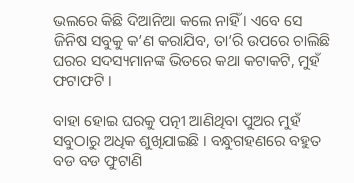ଭଲରେ କିଛି ଦିଆନିଆ କଲେ ନାହିଁ । ଏବେ ସେ ଜିନିଷ ସବୁକୁ କ’ଣ କରାଯିବ, ତା’ରି ଉପରେ ଚାଲିଛି ଘରର ସଦସ୍ୟମାନଙ୍କ ଭିତରେ କଥା କଟାକଟି, ମୁହଁ ଫଟାଫଟି ।

ବାହା ହୋଇ ଘରକୁ ପତ୍ନୀ ଆଣିଥିବା ପୁଅର ମୁହଁ ସବୁଠାରୁ ଅଧିକ ଶୁଖିଯାଇଛି । ବନ୍ଧୁଗହଣରେ ବହୁତ ବଡ ବଡ ଫୁଟାଣି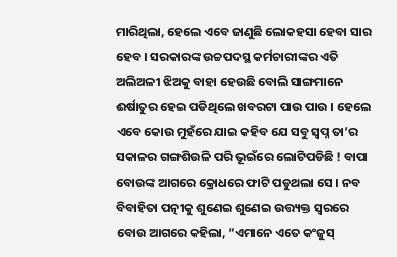ମାରିଥିଲା, ହେଲେ ଏବେ ଜାଣୁଛି ଲୋକହସା ହେବା ସାର ହେବ । ସରକାରଙ୍କ ଉଚ୍ଚପଦସ୍ଥ କର୍ମଚାରୀଙ୍କର ଏତି ଅଲିଅଳୀ ଝିଅକୁ ବାହା ହେଉଛି ବୋଲି ସାଙ୍ଗମାନେ ଈର୍ଷାତୁର ହେଇ ପଡିଥିଲେ ଖବରଟା ପାଉ ପାଉ । ହେଲେ ଏବେ କୋଉ ମୁହଁରେ ଯାଇ କହିବ ଯେ ସବୁ ସ୍ବପ୍ନ ତା’ର ସକାଳର ଗଙ୍ଗଶିଉଳି ପରି ଭୂଇଁରେ ଲୋଟିପଡିଛି ! ବାପା ବୋଉଙ୍କ ଆଗରେ କ୍ରୋଧରେ ଫାଟି ପଡୁଥଲା ସେ । ନବ ବିବାହିତା ପତ୍ନୀକୁ ଶୁଣେଇ ଶୁଣେଇ ଉତ୍ତ୍ୟକ୍ତ ସ୍ବରରେ ବୋଉ ଆଗରେ କହିଲା, “ଏମାନେ ଏତେ କଂଜୁସ୍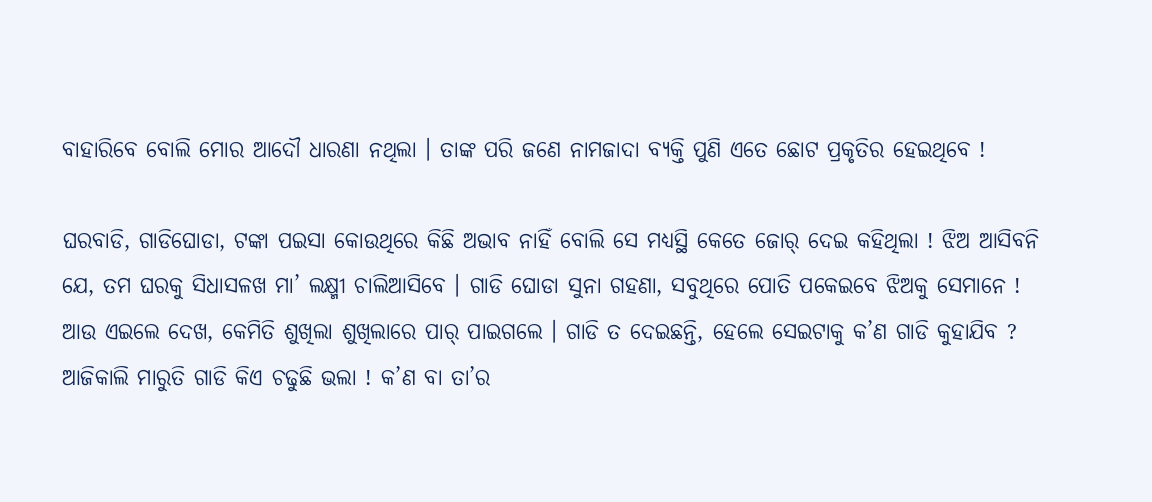ବାହାରିବେ ବୋଲି ମୋର ଆଦୌ ଧାରଣା ନଥିଲା । ତାଙ୍କ ପରି ଜଣେ ନାମଜାଦା ବ୍ୟକ୍ତି ପୁଣି ଏତେ ଛୋଟ ପ୍ରକୃତିର ହେଇଥିବେ !

ଘରବାଡି, ଗାଡିଘୋଡା, ଟଙ୍କା ପଇସା କୋଉଥିରେ କିଛି ଅଭାବ ନାହିଁ ବୋଲି ସେ ମଧ୍ୟସ୍ଥି କେତେ ଜୋର୍ ଦେଇ କହିଥିଲା ! ଝିଅ ଆସିବନି ଯେ, ତମ ଘରକୁ ସିଧାସଳଖ ମା’ ଲକ୍ଷ୍ମୀ ଚାଲିଆସିବେ । ଗାଡି ଘୋଡା ସୁନା ଗହଣା, ସବୁଥିରେ ପୋତି ପକେଇବେ ଝିଅକୁ ସେମାନେ ! ଆଉ ଏଇଲେ ଦେଖ, କେମିତି ଶୁଖିଲା ଶୁଖିଲାରେ ପାର୍ ପାଇଗଲେ । ଗାଡି ତ ଦେଇଛନ୍ତି, ହେଲେ ସେଇଟାକୁ କ’ଣ ଗାଡି କୁହାଯିବ ? ଆଜିକାଲି ମାରୁତି ଗାଡି କିଏ ଚଢୁଛି ଭଲା ! କ’ଣ ବା ତା’ର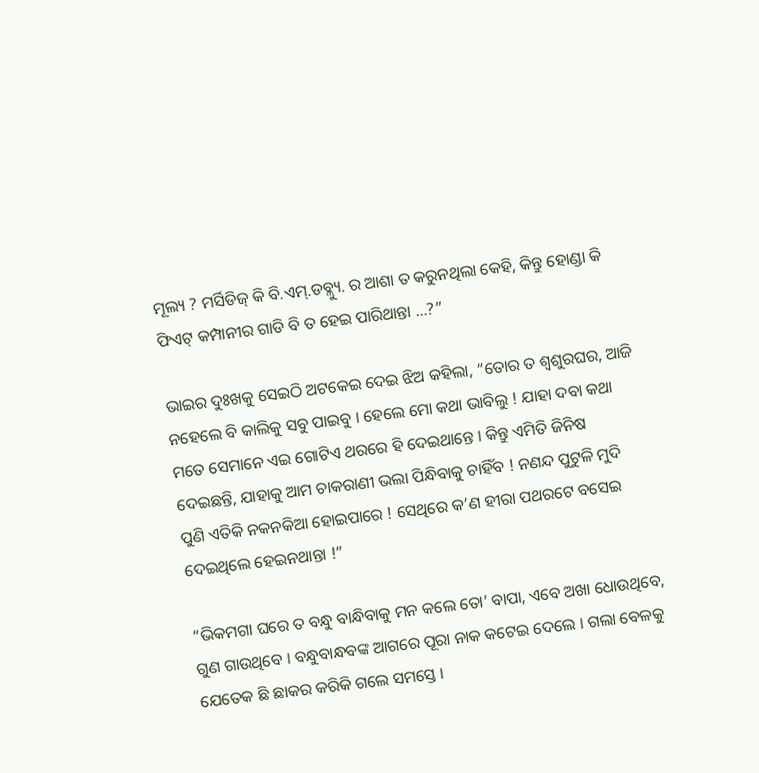ମୂଲ୍ୟ ? ମର୍ସିଡିଜ୍ କି ବି.ଏମ୍‍.ଡବ୍ଲ୍ୟୁ. ର ଆଶା ତ କରୁନଥିଲା କେହି, କିନ୍ତୁ ହୋଣ୍ଡା କି ଫିଏଟ୍ କମ୍ପାନୀର ଗାଡି ବି ତ ହେଇ ପାରିଥାନ୍ତା …?”

ଭାଇର ଦୁଃଖକୁ ସେଇଠି ଅଟକେଇ ଦେଇ ଝିଅ କହିଲା, “ତୋର ତ ଶ୍ବଶୁରଘର, ଆଜି ନହେଲେ ବି କାଲିକୁ ସବୁ ପାଇବୁ । ହେଲେ ମୋ କଥା ଭାବିଲୁ ! ଯାହା ଦବା କଥା ମତେ ସେମାନେ ଏଇ ଗୋଟିଏ ଥରରେ ହି ଦେଇଥାନ୍ତେ । କିନ୍ତୁ ଏମିତି ଜିନିଷ ଦେଇଛନ୍ତି, ଯାହାକୁ ଆମ ଚାକରାଣୀ ଭଲା ପିନ୍ଧିବାକୁ ଚାହିଁବ ! ନଣନ୍ଦ ପୁଟୁଳି ମୁଦି ପୁଣି ଏତିକି ନକନକିଆ ହୋଇପାରେ ! ସେଥିରେ କ’ଣ ହୀରା ପଥରଟେ ବସେଇ ଦେଇଥିଲେ ହେଇନଥାନ୍ତା !”

“ଭିକମଗା ଘରେ ତ ବନ୍ଧୁ ବାନ୍ଧିବାକୁ ମନ କଲେ ତୋ’ ବାପା, ଏବେ ଅଖା ଧୋଉଥିବେ, ଗୁଣ ଗାଉଥିବେ । ବନ୍ଧୁବାନ୍ଧବଙ୍କ ଆଗରେ ପୂରା ନାକ କଟେଇ ଦେଲେ । ଗଲା ବେଳକୁ ଯେତେକ ଛି ଛାକର କରିକି ଗଲେ ସମସ୍ତେ ।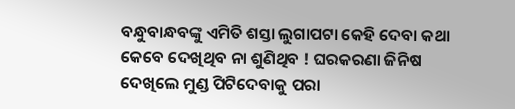ବନ୍ଧୁବାନ୍ଧବଙ୍କୁ ଏମିତି ଶସ୍ତା ଲୁଗାପଟା କେହି ଦେବା କଥା କେବେ ଦେଖିଥିବ ନା ଶୁଣିଥିବ ! ଘରକରଣା ଜିନିଷ ଦେଖିଲେ ମୁଣ୍ଡ ପିଟିଦେବାକୁ ପରା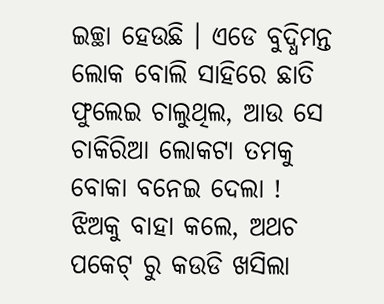ଇଚ୍ଛା ହେଉଛି । ଏଡେ ବୁଦ୍ଧିମନ୍ତ ଲୋକ ବୋଲି ସାହିରେ ଛାତି ଫୁଲେଇ ଚାଲୁଥିଲ, ଆଉ ସେ ଚାକିରିଆ ଲୋକଟା ତମକୁ ବୋକା ବନେଇ ଦେଲା ! ଝିଅକୁ ବାହା କଲେ, ଅଥଚ ପକେଟ୍ ରୁ କଉଡି ଖସିଲା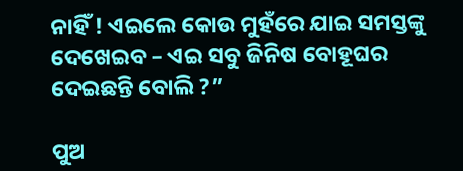ନାହିଁ ! ଏଇଲେ କୋଉ ମୁହଁରେ ଯାଇ ସମସ୍ତଙ୍କୁ ଦେଖେଇବ – ଏଇ ସବୁ ଜିନିଷ ବୋହୂଘର ଦେଇଛନ୍ତି ବୋଲି ?”

ପୁଅ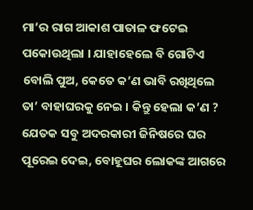ମା’ର ରାଗ ଆକାଶ ପାତାଳ ଫଟେଇ ପକୋଉଥିଲା । ଯାହାହେଲେ ବି ଗୋଟିଏ ବୋଲି ପୁଅ, କେତେ କ’ଣ ଭାବି ରଖିଥିଲେ ତା’ ବାହାଘରକୁ ନେଇ । କିନ୍ତୁ ହେଲା କ’ଣ ? ଯେତକ ସବୁ ଅଦରକାରୀ ଜିନିଷରେ ଘର ପୂରେଇ ଦେଇ, ବୋହୂଘର ଲୋକଙ୍କ ଆଗରେ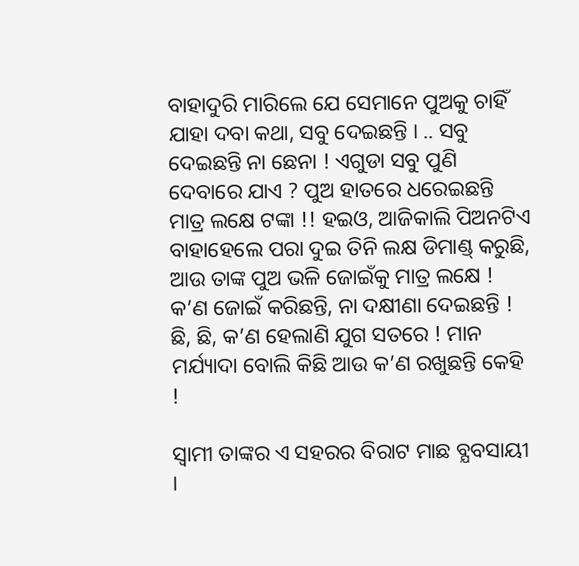ବାହାଦୁରି ମାରିଲେ ଯେ ସେମାନେ ପୁଅକୁ ଚାହିଁ ଯାହା ଦବା କଥା, ସବୁ ଦେଇଛନ୍ତି । .. ସବୁ ଦେଇଛନ୍ତି ନା ଛେନା ! ଏଗୁଡା ସବୁ ପୁଣି ଦେବାରେ ଯାଏ ? ପୁଅ ହାତରେ ଧରେଇଛନ୍ତି ମାତ୍ର ଲକ୍ଷେ ଟଙ୍କା !! ହଇଓ, ଆଜିକାଲି ପିଅନଟିଏ ବାହାହେଲେ ପରା ଦୁଇ ତିନି ଲକ୍ଷ ଡିମାଣ୍ଡ୍ କରୁଛି, ଆଉ ତାଙ୍କ ପୁଅ ଭଳି ଜୋଇଁକୁ ମାତ୍ର ଲକ୍ଷେ ! କ’ଣ ଜୋଇଁ କରିଛନ୍ତି, ନା ଦକ୍ଷୀଣା ଦେଇଛନ୍ତି ! ଛି, ଛି, କ’ଣ ହେଲାଣି ଯୁଗ ସତରେ ! ମାନ ମର୍ଯ୍ୟାଦା ବୋଲି କିଛି ଆଉ କ’ଣ ରଖୁଛନ୍ତି କେହି !

ସ୍ବାମୀ ତାଙ୍କର ଏ ସହରର ବିରାଟ ମାଛ ବ୍ଯବସାୟୀ ।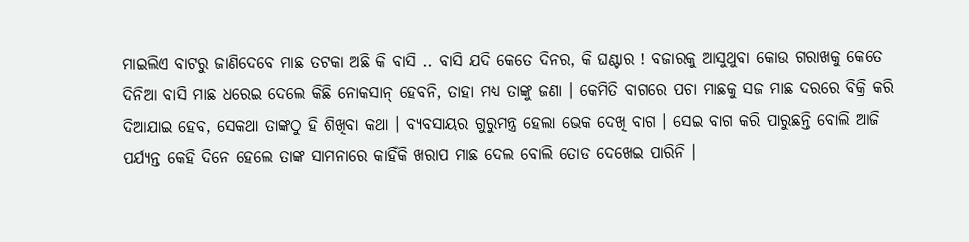ମାଇଲିଏ ବାଟରୁ ଜାଣିଦେବେ ମାଛ ତଟକା ଅଛି କି ବାସି .. ବାସି ଯଦି କେତେ ଦିନର, କି ଘଣ୍ଟାର ! ବଜାରକୁ ଆସୁଥୁବା କୋଉ ଗରାଖକୁ କେତେ ଦିନିଆ ବାସି ମାଛ ଧରେଇ ଦେଲେ କିଛି ନୋକସାନ୍ ହେବନି, ତାହା ମଧ୍ୟ ତାଙ୍କୁ ଜଣା । କେମିତି ବାଗରେ ପଚା ମାଛକୁ ସଜ ମାଛ ଦରରେ ବିକ୍ରି କରି ଦିଆଯାଇ ହେବ, ସେକଥା ତାଙ୍କଠୁ ହି ଶିଖିବା କଥା । ବ୍ୟବସାୟର ଗୁରୁମନ୍ତ୍ର ହେଲା ଭେକ ଦେଖି ବାଗ । ସେଇ ବାଗ କରି ପାରୁଛନ୍ତି ବୋଲି ଆଜି ପର୍ଯ୍ୟନ୍ତ କେହି ଦିନେ ହେଲେ ତାଙ୍କ ସାମନାରେ କାହିଁକି ଖରାପ ମାଛ ଦେଲ ବୋଲି ତୋଡ ଦେଖେଇ ପାରିନି ।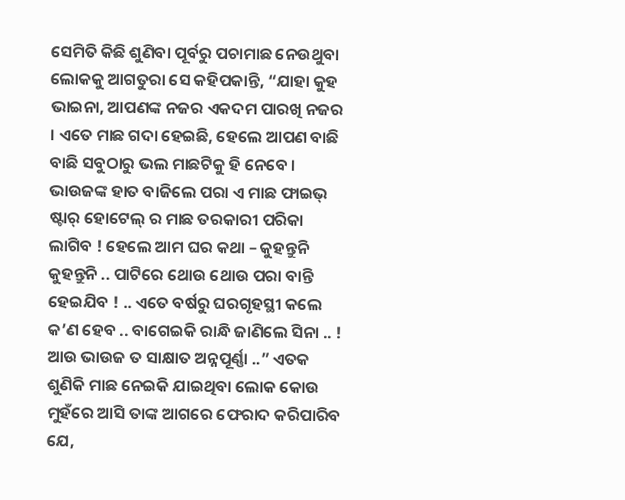ସେମିତି କିଛି ଶୁଣିବା ପୂର୍ବରୁ ପଚାମାଛ ନେଉଥୁବା ଲୋକକୁ ଆଗତୁରା ସେ କହିପକାନ୍ତି, “ଯାହା କୁହ ଭାଇନା, ଆପଣଙ୍କ ନଜର ଏକଦମ ପାରଖି ନଜର । ଏତେ ମାଛ ଗଦା ହେଇଛି, ହେଲେ ଆପଣ ବାଛି ବାଛି ସବୁଠାରୁ ଭଲ ମାଛଟିକୁ ହି ନେବେ । ଭାଉଜଙ୍କ ହାତ ବାଜିଲେ ପରା ଏ ମାଛ ଫାଇଭ୍ ଷ୍ଟାର୍ ହୋଟେଲ୍ ର ମାଛ ତରକାରୀ ପରିକା ଲାଗିବ ! ହେଲେ ଆମ ଘର କଥା – କୁହନ୍ତୁନି କୁହନ୍ତୁନି .. ପାଟିରେ ଥୋଉ ଥୋଉ ପରା ବାନ୍ତି ହେଇଯିବ ! .. ଏତେ ବର୍ଷରୁ ଘରଗୃହସ୍ଥୀ କଲେ କ’ଣ ହେବ .. ବାଗେଇକି ରାନ୍ଧି ଜାଣିଲେ ସିନା .. ! ଆଉ ଭାଉଜ ତ ସାକ୍ଷାତ ଅନ୍ନପୂର୍ଣ୍ଣା ..” ଏତକ ଶୁଣିକି ମାଛ ନେଇକି ଯାଇଥିବା ଲୋକ କୋଉ ମୁହଁରେ ଆସି ତାଙ୍କ ଆଗରେ ଫେରାଦ କରିପାରିବ ଯେ,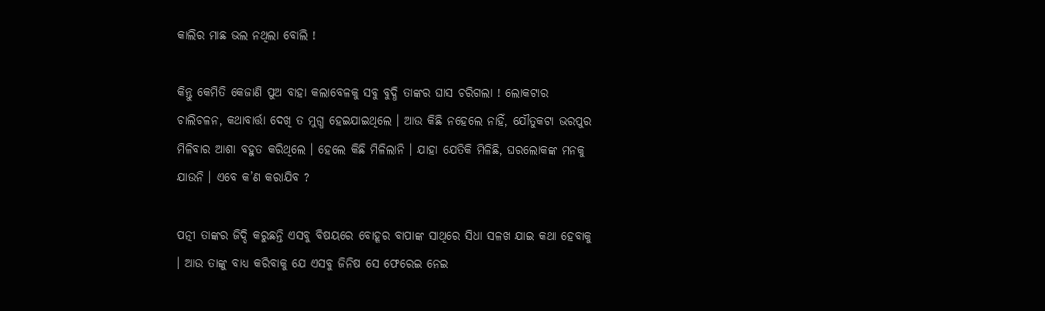କାଲିର ମାଛ ଭଲ ନଥିଲା ବୋଲି !

କିନ୍ତୁ କେମିତି କେଜାଣି ପୁଅ ବାହା କଲାବେଳକୁ ସବୁ ବୁଦ୍ଧି ତାଙ୍କର ଘାସ ଚରିଗଲା ! ଲୋକଟାର ଚାଲିଚଳନ, କଥାବାର୍ତ୍ତା ଦେଖି ତ ମୁଗ୍ଧ ହେଇଯାଇଥିଲେ । ଆଉ କିଛି ନହେଲେ ନାହିଁ, ଯୌତୁକଟା ଭରପୁର ମିଳିବାର ଆଶା ବହୁତ କରିଥିଲେ । ହେଲେ କିଛି ମିଳିଲାନି । ଯାହା ଯେତିକି ମିଳିଛି, ଘରଲୋକଙ୍କ ମନକୁ ଯାଉନି । ଏବେ କ’ଣ କରାଯିବ ?

ପତ୍ନୀ ତାଙ୍କର ଜିଦ୍ଦି କରୁଛନ୍ତି ଏସବୁ ବିଷୟରେ ବୋହୂର ବାପାଙ୍କ ସାଥିରେ ସିଧା ସଳଖ ଯାଇ କଥା ହେବାକୁ । ଆଉ ତାଙ୍କୁ ବାଧ୍ୟ କରିବାକୁ ଯେ ଏସବୁ ଜିନିଷ ସେ ଫେରେଇ ନେଇ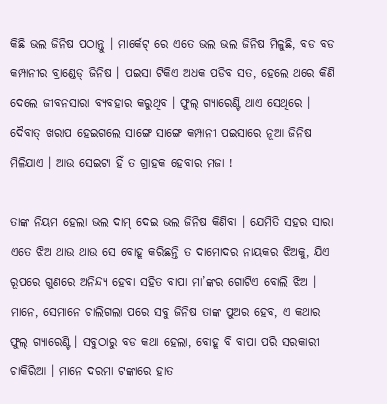କିଛି ଭଲ ଜିନିଷ ପଠାନ୍ତୁ । ମାର୍କେଟ୍ ରେ ଏତେ ଭଲ ଭଲ ଜିନିଷ ମିଳୁଛି, ବଡ ବଡ କମ୍ପାନୀର ବ୍ରାଣ୍ଡେଡ୍ ଜିନିଷ । ପଇସା ଟିକିଏ ଅଧକ ପଡିବ ସତ, ହେଲେ ଥରେ କିଣି ଦେଲେ ଜୀବନସାରା ବ୍ୟବହାର କରୁଥିବ । ଫୁଲ୍ ଗ୍ୟାରେଣ୍ଟି ଥାଏ ସେଥିରେ । ଦୈବାତ୍ ଖରାପ ହେଇଗଲେ ସାଙ୍ଗେ ସାଙ୍ଗେ କମ୍ପାନୀ ପଇସାରେ ନୂଆ ଜିନିଷ ମିଳିଯାଏ । ଆଉ ସେଇଟା ହିଁ ତ ଗ୍ରାହକ ହେବାର ମଜା !

ତାଙ୍କ ନିୟମ ହେଲା ଭଲ ଦାମ୍ ଦେଇ ଭଲ ଜିନିଷ କିଣିବା । ଯେମିତି ସହର ସାରା ଏତେ ଝିଅ ଥାଉ ଥାଉ ସେ ବୋହୂ କରିଛନ୍ତି ତ ଦାମୋଦର ନାୟକର ଝିଅକୁ, ଯିଏ ରୂପରେ ଗୁଣରେ ଅନିନ୍ଦ୍ୟ ହେବା ସହିତ ବାପା ମା’ଙ୍କର ଗୋଟିଏ ବୋଲି ଝିଅ । ମାନେ, ସେମାନେ ଚାଲିଗଲା ପରେ ସବୁ ଜିନିଷ ତାଙ୍କ ପୁଅର ହେବ, ଏ କଥାର ଫୁଲ୍ ଗ୍ୟାରେଣ୍ଟି । ସବୁଠାରୁ ବଡ କଥା ହେଲା, ବୋହୂ ବି ବାପା ପରି ସରକାରୀ ଚାକିରିଆ । ମାନେ ଦରମା ଟଙ୍କାରେ ହାତ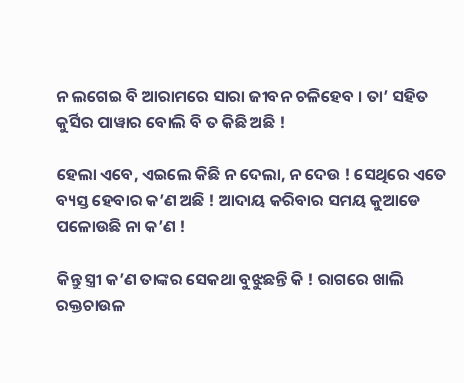ନ ଲଗେଇ ବି ଆରାମରେ ସାରା ଜୀବନ ଚଳିହେବ । ତା’ ସହିତ କୁର୍ସିର ପାୱାର ବୋଲି ବି ତ କିଛି ଅଛି !

ହେଲା ଏବେ, ଏଇଲେ କିଛି ନ ଦେଲା, ନ ଦେଉ ! ସେଥିରେ ଏତେ ବ୍ୟସ୍ତ ହେବାର କ’ଣ ଅଛି ! ଆଦାୟ କରିବାର ସମୟ କୁଆଡେ ପଳୋଉଛି ନା କ’ଣ !

କିନ୍ତୁ ସ୍ତ୍ରୀ କ’ଣ ତାଙ୍କର ସେକଥା ବୁଝୁଛନ୍ତି କି ! ରାଗରେ ଖାଲି ରକ୍ତଚାଉଳ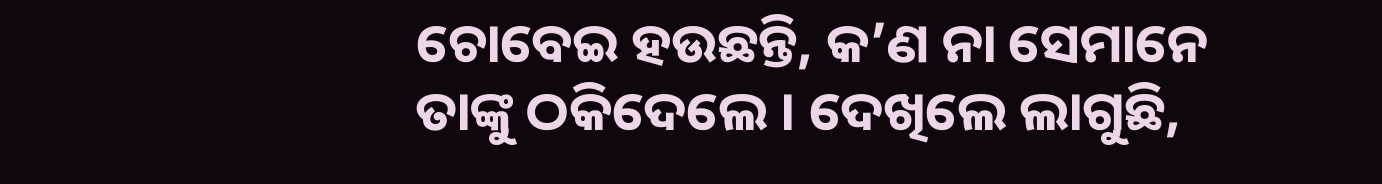ଚୋବେଇ ହଉଛନ୍ତି, କ’ଣ ନା ସେମାନେ ତାଙ୍କୁ ଠକିଦେଲେ । ଦେଖିଲେ ଲାଗୁଛି,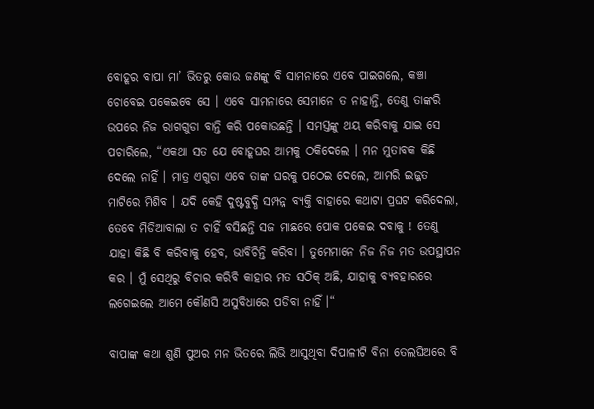ବୋହୂର ବାପା ମା’ ଭିତରୁ କୋଉ ଜଣଙ୍କୁ ବି ସାମନାରେ ଏବେ ପାଇଗଲେ, କଞ୍ଚା ଚୋବେଇ ପକେଇବେ ସେ । ଏବେ ସାମନାରେ ସେମାନେ ତ ନାହାନ୍ତି, ତେଣୁ ତାଙ୍କରି ଉପରେ ନିଜ ରାଗଗୁଡା ବାନ୍ତି କରି ପକୋଉଛନ୍ତି । ସମସ୍ତଙ୍କୁ ଥୟ କରିବାକୁ ଯାଇ ସେ ପଚାରିଲେ, “ଏକଥା ସତ ଯେ ବୋହୂଘର ଆମକୁ ଠକିଦେଲେ । ମନ ମୁତାବକ କିଛି ଦେଲେ ନାହିଁ । ମାତ୍ର ଏଗୁଡା ଏବେ ତାଙ୍କ ଘରକୁ ପଠେଇ ଦେଲେ, ଆମରି ଇଜ୍ଜତ ମାଟିରେ ମିଶିବ । ଯଦି କେହି ଦୁଷ୍ଟବୁଦ୍ଧି ସମ୍ପନ୍ନ ବ୍ୟକ୍ତି ବାହାରେ କଥାଟା ପ୍ରଘଟ କରିଦେଲା, ତେବେ ମିଡିଆବାଲା ତ ଚାହିଁ ବସିଛନ୍ତି ସଜ ମାଛରେ ପୋକ ପକେଇ ଦବାକୁ ! ତେଣୁ ଯାହା କିଛି ବି କରିବାକୁ ହେବ, ଭାବିଚିନ୍ତି କରିବା । ତୁମେମାନେ ନିଜ ନିଜ ମତ ଉପସ୍ଥାପନ କର । ମୁଁ ସେଥିରୁ ବିଚାର କରିବି କାହାର ମତ ସଠିକ୍ ଅଛି, ଯାହାକୁ ବ୍ୟବହାରରେ ଲଗେଇଲେ ଆମେ କୌଣସି ଅସୁବିଧାରେ ପଡିବା ନାହିଁ ।“

ବାପାଙ୍କ କଥା ଶୁଣି ପୁଅର ମନ ଭିତରେ ଲିଭି ଆସୁଥିବା ଦିପାଳୀଟି ବିନା ତେଲଘିଅରେ ବି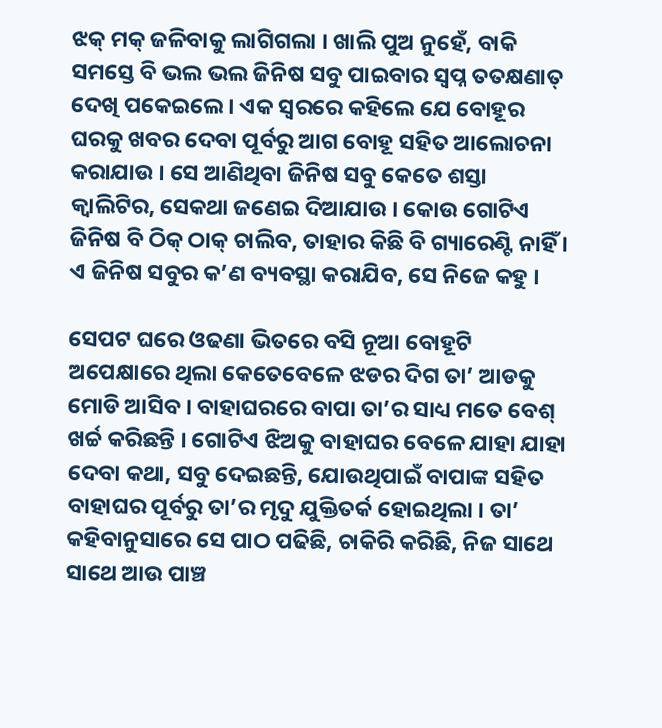ଝକ୍ ମକ୍ ଜଳିବାକୁ ଲାଗିଗଲା । ଖାଲି ପୁଅ ନୁହେଁ, ବାକି ସମସ୍ତେ ବି ଭଲ ଭଲ ଜିନିଷ ସବୁ ପାଇବାର ସ୍ବପ୍ନ ତତକ୍ଷଣାତ୍ ଦେଖି ପକେଇଲେ । ଏକ ସ୍ବରରେ କହିଲେ ଯେ ବୋହୂର ଘରକୁ ଖବର ଦେବା ପୂର୍ବରୁ ଆଗ ବୋହୂ ସହିତ ଆଲୋଚନା କରାଯାଉ । ସେ ଆଣିଥିବା ଜିନିଷ ସବୁ କେତେ ଶସ୍ତା କ୍ବାଲିଟିର, ସେକଥା ଜଣେଇ ଦିଆଯାଉ । କୋଉ ଗୋଟିଏ ଜିନିଷ ବି ଠିକ୍ ଠାକ୍ ଚାଲିବ, ତାହାର କିଛି ବି ଗ୍ୟାରେଣ୍ଟି ନାହିଁ । ଏ ଜିନିଷ ସବୁର କ’ଣ ବ୍ୟବସ୍ଥା କରାଯିବ, ସେ ନିଜେ କହୁ ।

ସେପଟ ଘରେ ଓଢଣା ଭିତରେ ବସି ନୂଆ ବୋହୂଟି ଅପେକ୍ଷାରେ ଥିଲା କେତେବେଳେ ଝଡର ଦିଗ ତା’ ଆଡକୁ ମୋଡି ଆସିବ । ବାହାଘରରେ ବାପା ତା’ର ସାଧ୍ୟ ମତେ ବେଶ୍ ଖର୍ଚ୍ଚ କରିଛନ୍ତି । ଗୋଟିଏ ଝିଅକୁ ବାହାଘର ବେଳେ ଯାହା ଯାହା ଦେବା କଥା, ସବୁ ଦେଇଛନ୍ତି, ଯୋଉଥିପାଇଁ ବାପାଙ୍କ ସହିତ ବାହାଘର ପୂର୍ବରୁ ତା’ର ମୃଦୁ ଯୁକ୍ତିତର୍କ ହୋଇଥିଲା । ତା’ କହିବାନୁସାରେ ସେ ପାଠ ପଢିଛି, ଚାକିରି କରିଛି, ନିଜ ସାଥେ ସାଥେ ଆଉ ପାଞ୍ଚ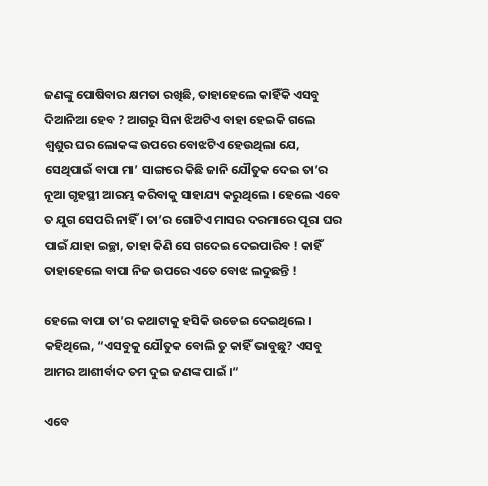ଜଣଙ୍କୁ ପୋଷିବାର କ୍ଷମତା ରଖିଛି, ତାହାହେଲେ କାହିଁକି ଏସବୁ ଦିଆନିଆ ହେବ ? ଆଗରୁ ସିନା ଝିଅଟିଏ ବାହା ହେଇକି ଗଲେ ଶ୍ବଶୁର ଘର ଲୋକଙ୍କ ଉପରେ ବୋଝଟିଏ ହେଉଥିଲା ଯେ, ସେଥିପାଇଁ ବାପା ମା’ ସାଙ୍ଗରେ କିଛି ଜାନି ଯୌତୁକ ଦେଇ ତା’ର ନୂଆ ଗୃହସ୍ଥୀ ଆରମ୍ଭ କରିବାକୁ ସାହାଯ୍ୟ କରୁଥିଲେ । ହେଲେ ଏବେ ତ ଯୁଗ ସେପରି ନାହିଁ । ତା’ର ଗୋଟିଏ ମାସର ଦରମାରେ ପୂରା ଘର ପାଇଁ ଯାହା ଇଚ୍ଛା, ତାହା କିଣି ସେ ଗଦେଇ ଦେଇପାରିବ ! କାହିଁ ତାହାହେଲେ ବାପା ନିଜ ଉପରେ ଏତେ ବୋଝ ଲଦୁଛନ୍ତି !

ହେଲେ ବାପା ତା’ର କଥାଟାକୁ ହସିକି ଉଡେଇ ଦେଇଥିଲେ । କହିଥିଲେ, “ଏସବୁକୁ ଯୌତୁକ ବୋଲି ତୁ କାହିଁ ଭାବୁଛୁ? ଏସବୁ ଆମର ଆଶୀର୍ବାଦ ତମ ଦୁଇ ଜଣଙ୍କ ପାଇଁ ।“

ଏବେ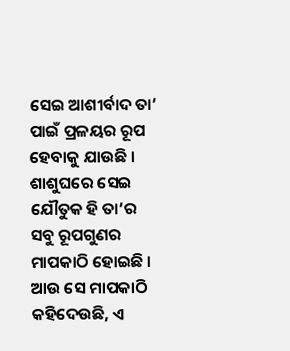ସେଇ ଆଶୀର୍ବାଦ ତା’ ପାଇଁ ପ୍ରଳୟର ରୂପ ହେବାକୁ ଯାଉଛି । ଶାଶୁଘରେ ସେଇ ଯୌତୁକ ହି ତା’ର ସବୁ ରୂପଗୁଣର ମାପକାଠି ହୋଇଛି । ଆଉ ସେ ମାପକାଠି କହିଦେଉଛି, ଏ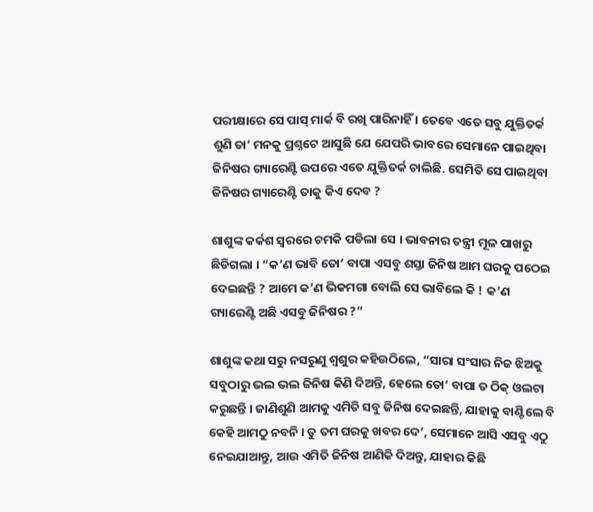ପରୀକ୍ଷାରେ ସେ ପାସ୍ ମାର୍କ ବି ରଖି ପାରିନାହିଁ । ତେବେ ଏତେ ସବୁ ଯୁକ୍ତିତର୍କ ଶୁଣି ତା’ ମନକୁ ପ୍ରଶ୍ନଟେ ଆସୁଛି ଯେ ଯେପରି ଭାବରେ ସେମାନେ ପାଇଥିବା ଜିନିଷର ଗ୍ୟାରେଣ୍ଟି ଉପରେ ଏତେ ଯୁକ୍ତିତର୍କ ଚାଲିଛି. ସେମିତି ସେ ପାଇଥିବା ଜିନିଷର ଗ୍ୟାରେଣ୍ଟି ତାକୁ କିଏ ଦେବ ?

ଶାଶୁଙ୍କ କର୍କଶ ସ୍ବରରେ ଚମକି ପଡିଲା ସେ । ଭାବନାର ତନ୍ତ୍ରୀ ମୂଳ ପାଖରୁ ଛିଡିଗଲା । “କ’ଣ ଭାବି ତୋ’ ବାପା ଏସବୁ ଶସ୍ତା ଜିନିଷ ଆମ ଘରକୁ ପଠେଇ ଦେଇଛନ୍ତି ? ଆମେ କ’ଣ ଭିକମଗା ବୋଲି ସେ ଭାବିଲେ କି ! କ’ଣ ଗ୍ୟାରେଣ୍ଟି ଅଛି ଏସବୁ ଜିନିଷର ?”

ଶାଶୁଙ୍କ କଥା ସରୁ ନସରୁଣୁ ଶ୍ବଶୁର କହିଉଠିଲେ, “ସାରା ସଂସାର ନିଜ ଝିଅକୁ ସବୁଠାରୁ ଭଲ ଭଲ ଜିନିଷ କିଣି ଦିଅନ୍ତି, ହେଲେ ତୋ’ ବାପା ତ ଠିକ୍ ଓଲଟା କରୁଛନ୍ତି । ଜାଣିଶୁଣି ଆମକୁ ଏମିତି ସବୁ ଜିନିଷ ଦେଇଛନ୍ତି, ଯାହାକୁ ବାଣ୍ଟିଲେ ବି କେହି ଆମଠୁ ନବନି । ତୁ ତମ ଘରକୁ ଖବର ଦେ’, ସେମାନେ ଆସି ଏସବୁ ଏଠୁ ନେଇଯାଆନ୍ତୁ, ଆଉ ଏମିତି ଜିନିଷ ଆଣିକି ଦିଅନ୍ତୁ, ଯାହାର କିଛି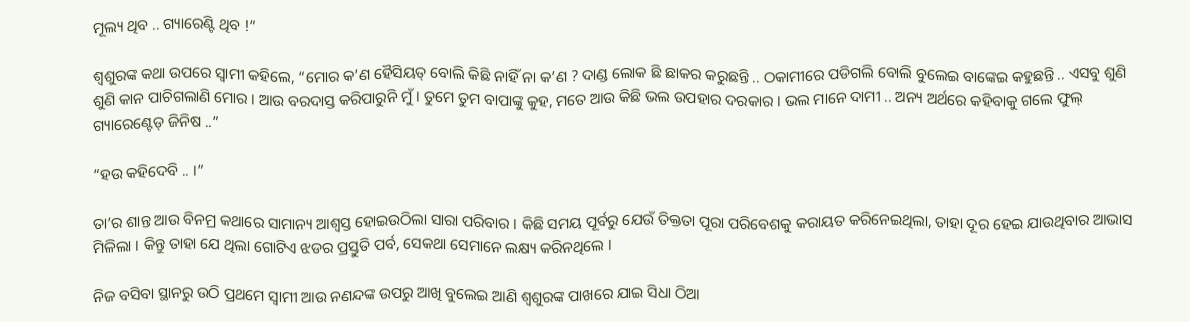ମୂଲ୍ୟ ଥିବ .. ଗ୍ୟାରେଣ୍ଟି ଥିବ !”

ଶ୍ବଶୁରଙ୍କ କଥା ଉପରେ ସ୍ବାମୀ କହିଲେ, “ମୋର କ’ଣ ହୈସିୟତ୍ ବୋଲି କିଛି ନାହିଁ ନା କ’ଣ ? ଦାଣ୍ଡ ଲୋକ ଛି ଛାକର କରୁଛନ୍ତି .. ଠକାମୀରେ ପଡିଗଲି ବୋଲି ବୁଲେଇ ବାଙ୍କେଇ କହୁଛନ୍ତି .. ଏସବୁ ଶୁଣି ଶୁଣି କାନ ପାଚିଗଲାଣି ମୋର । ଆଉ ବରଦାସ୍ତ କରିପାରୁନି ମୁଁ । ତୁମେ ତୁମ ବାପାଙ୍କୁ କୁହ, ମତେ ଆଉ କିଛି ଭଲ ଉପହାର ଦରକାର । ଭଲ ମାନେ ଦାମୀ .. ଅନ୍ୟ ଅର୍ଥରେ କହିବାକୁ ଗଲେ ଫୁଲ୍ ଗ୍ୟାରେଣ୍ଟେଡ୍ ଜିନିଷ ..”

“ହଉ କହିଦେବି .. ।”

ତା’ର ଶାନ୍ତ ଆଉ ବିନମ୍ର କଥାରେ ସାମାନ୍ୟ ଆଶ୍ବସ୍ତ ହୋଇଉଠିଲା ସାରା ପରିବାର । କିଛି ସମୟ ପୂର୍ବରୁ ଯେଉଁ ତିକ୍ତତା ପୂରା ପରିବେଶକୁ କରାୟତ କରିନେଇଥିଲା, ତାହା ଦୂର ହେଇ ଯାଉଥିବାର ଆଭାସ ମିଳିଲା । କିନ୍ତୁ ତାହା ଯେ ଥିଲା ଗୋଟିଏ ଝଡର ପ୍ରସ୍ତୁତି ପର୍ବ, ସେକଥା ସେମାନେ ଲକ୍ଷ୍ୟ କରିନଥିଲେ ।

ନିଜ ବସିବା ସ୍ଥାନରୁ ଉଠି ପ୍ରଥମେ ସ୍ବାମୀ ଆଉ ନଣନ୍ଦଙ୍କ ଉପରୁ ଆଖି ବୁଲେଇ ଆଣି ଶ୍ବଶୁରଙ୍କ ପାଖରେ ଯାଇ ସିଧା ଠିଆ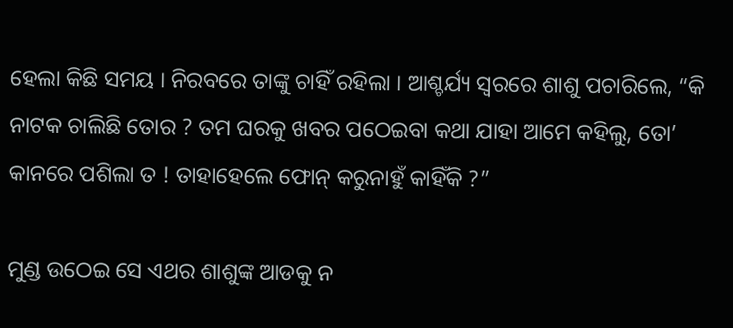ହେଲା କିଛି ସମୟ । ନିରବରେ ତାଙ୍କୁ ଚାହିଁ ରହିଲା । ଆଶ୍ଚର୍ଯ୍ୟ ସ୍ବରରେ ଶାଶୁ ପଚାରିଲେ, “କି ନାଟକ ଚାଲିଛି ତୋର ? ତମ ଘରକୁ ଖବର ପଠେଇବା କଥା ଯାହା ଆମେ କହିଲୁ, ତୋ’ କାନରେ ପଶିଲା ତ ! ତାହାହେଲେ ଫୋନ୍ କରୁନାହୁଁ କାହିଁକି ?”

ମୁଣ୍ଡ ଉଠେଇ ସେ ଏଥର ଶାଶୁଙ୍କ ଆଡକୁ ନ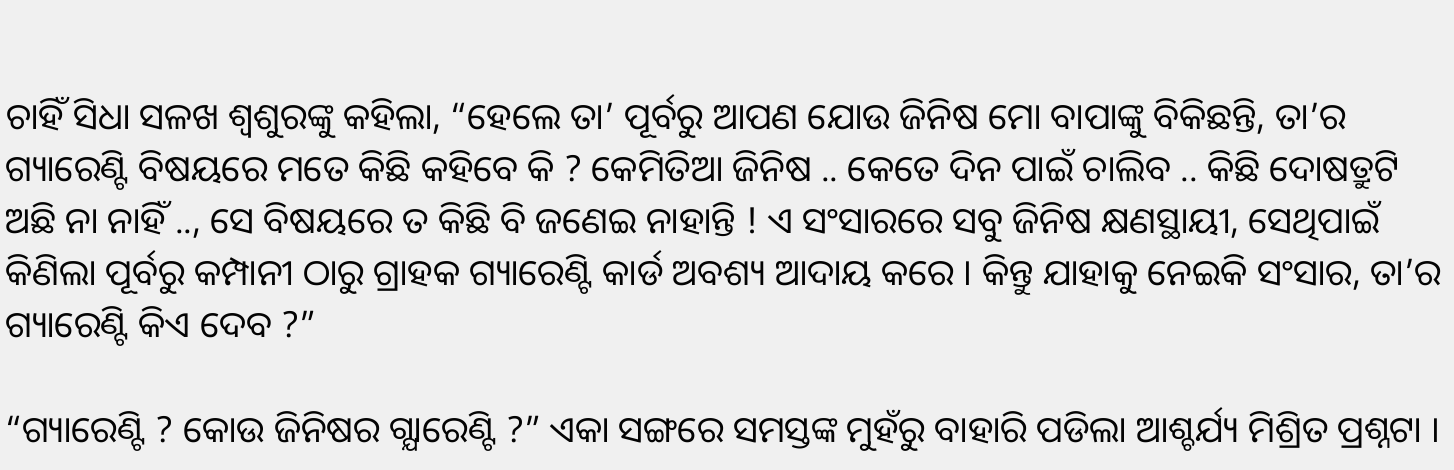ଚାହିଁ ସିଧା ସଳଖ ଶ୍ବଶୁରଙ୍କୁ କହିଲା, “ହେଲେ ତା’ ପୂର୍ବରୁ ଆପଣ ଯୋଉ ଜିନିଷ ମୋ ବାପାଙ୍କୁ ବିକିଛନ୍ତି, ତା’ର ଗ୍ୟାରେଣ୍ଟି ବିଷୟରେ ମତେ କିଛି କହିବେ କି ? କେମିତିଆ ଜିନିଷ .. କେତେ ଦିନ ପାଇଁ ଚାଲିବ .. କିଛି ଦୋଷତ୍ରୁଟି ଅଛି ନା ନାହିଁ .., ସେ ବିଷୟରେ ତ କିଛି ବି ଜଣେଇ ନାହାନ୍ତି ! ଏ ସଂସାରରେ ସବୁ ଜିନିଷ କ୍ଷଣସ୍ଥାୟୀ, ସେଥିପାଇଁ କିଣିଲା ପୂର୍ବରୁ କମ୍ପାନୀ ଠାରୁ ଗ୍ରାହକ ଗ୍ୟାରେଣ୍ଟି କାର୍ଡ ଅବଶ୍ୟ ଆଦାୟ କରେ । କିନ୍ତୁ ଯାହାକୁ ନେଇକି ସଂସାର, ତା’ର ଗ୍ୟାରେଣ୍ଟି କିଏ ଦେବ ?”

“ଗ୍ୟାରେଣ୍ଟି ? କୋଉ ଜିନିଷର ଗ୍ଯାରେଣ୍ଟି ?” ଏକା ସଙ୍ଗରେ ସମସ୍ତଙ୍କ ମୁହଁରୁ ବାହାରି ପଡିଲା ଆଶ୍ଚର୍ଯ୍ୟ ମିଶ୍ରିତ ପ୍ରଶ୍ନଟା ।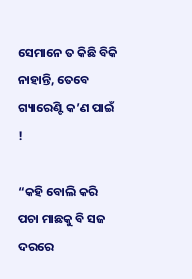ସେମାନେ ତ କିଛି ବିକି ନାହାନ୍ତି, ତେବେ ଗ୍ୟାରେଣ୍ଟି କ’ଣ ପାଇଁ !

“କହି ବୋଲି କରି ପଚା ମାଛକୁ ବି ସଜ ଦରରେ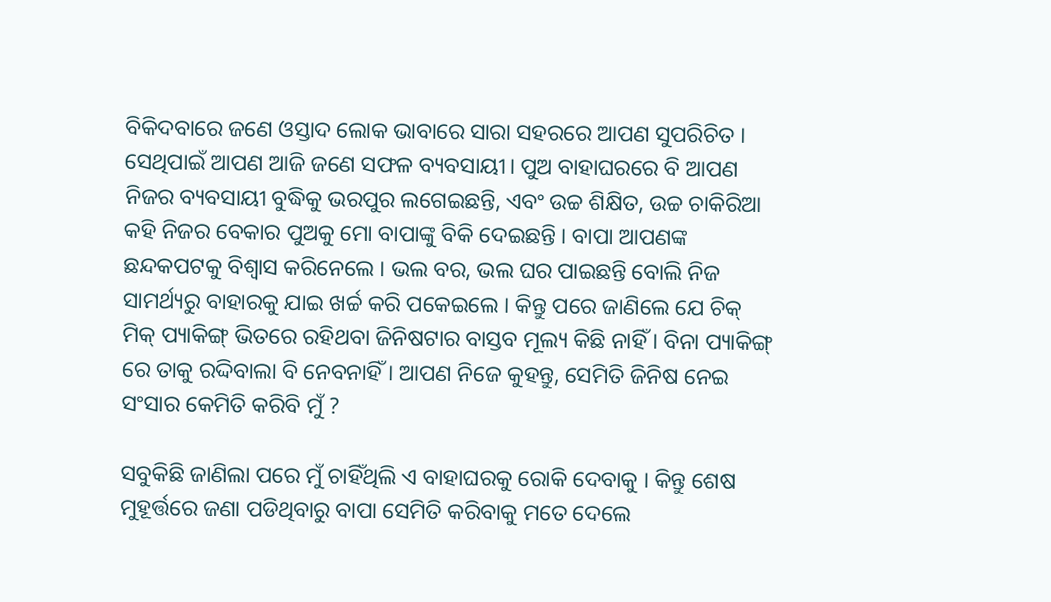ବିକିଦବାରେ ଜଣେ ଓସ୍ତାଦ ଲୋକ ଭାବାରେ ସାରା ସହରରେ ଆପଣ ସୁପରିଚିତ । ସେଥିପାଇଁ ଆପଣ ଆଜି ଜଣେ ସଫଳ ବ୍ୟବସାୟୀ। ପୁଅ ବାହାଘରରେ ବି ଆପଣ ନିଜର ବ୍ୟବସାୟୀ ବୁଦ୍ଧିକୁ ଭରପୁର ଲଗେଇଛନ୍ତି, ଏବଂ ଉଚ୍ଚ ଶିକ୍ଷିତ, ଉଚ୍ଚ ଚାକିରିଆ କହି ନିଜର ବେକାର ପୁଅକୁ ମୋ ବାପାଙ୍କୁ ବିକି ଦେଇଛନ୍ତି । ବାପା ଆପଣଙ୍କ ଛନ୍ଦକପଟକୁ ବିଶ୍ବାସ କରିନେଲେ । ଭଲ ବର, ଭଲ ଘର ପାଇଛନ୍ତି ବୋଲି ନିଜ ସାମର୍ଥ୍ୟରୁ ବାହାରକୁ ଯାଇ ଖର୍ଚ୍ଚ କରି ପକେଇଲେ । କିନ୍ତୁ ପରେ ଜାଣିଲେ ଯେ ଚିକ୍ ମିକ୍ ପ୍ୟାକିଙ୍ଗ୍ ଭିତରେ ରହିଥବା ଜିନିଷଟାର ବାସ୍ତବ ମୂଲ୍ୟ କିଛି ନାହିଁ । ବିନା ପ୍ୟାକିଙ୍ଗ୍ ରେ ତାକୁ ରଦ୍ଦିବାଲା ବି ନେବନାହିଁ । ଆପଣ ନିଜେ କୁହନ୍ତୁ, ସେମିତି ଜିନିଷ ନେଇ ସଂସାର କେମିତି କରିବି ମୁଁ ?

ସବୁକିଛି ଜାଣିଲା ପରେ ମୁଁ ଚାହିଁଥିଲି ଏ ବାହାଘରକୁ ରୋକି ଦେବାକୁ । କିନ୍ତୁ ଶେଷ ମୁହୂର୍ତ୍ତରେ ଜଣା ପଡିଥିବାରୁ ବାପା ସେମିତି କରିବାକୁ ମତେ ଦେଲେ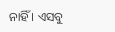ନାହିଁ । ଏସବୁ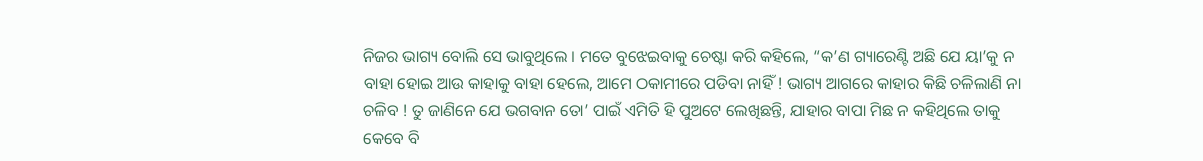ନିଜର ଭାଗ୍ୟ ବୋଲି ସେ ଭାବୁଥିଲେ । ମତେ ବୁଝେଇବାକୁ ଚେଷ୍ଟା କରି କହିଲେ, “କ’ଣ ଗ୍ୟାରେଣ୍ଟି ଅଛି ଯେ ୟା’କୁ ନ ବାହା ହୋଇ ଆଉ କାହାକୁ ବାହା ହେଲେ, ଆମେ ଠକାମୀରେ ପଡିବା ନାହିଁ ! ଭାଗ୍ୟ ଆଗରେ କାହାର କିଛି ଚଳିଲାଣି ନା ଚଳିବ ! ତୁ ଜାଣିନେ ଯେ ଭଗବାନ ତୋ’ ପାଇଁ ଏମିତି ହି ପୁଅଟେ ଲେଖିଛନ୍ତି, ଯାହାର ବାପା ମିଛ ନ କହିଥିଲେ ତାକୁ କେବେ ବି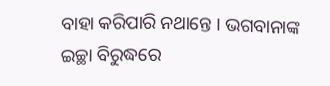ବାହା କରିପାରି ନଥାନ୍ତେ । ଭଗବାନାଙ୍କ ଇଚ୍ଛା ବିରୁଦ୍ଧରେ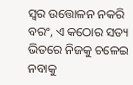ସ୍ବର ଉତ୍ତୋଳନ ନକରି ବରଂ, ଏ କଠୋର ସତ୍ୟ ଭିତରେ ନିଜକୁ ଚଳେଇ ନବାକୁ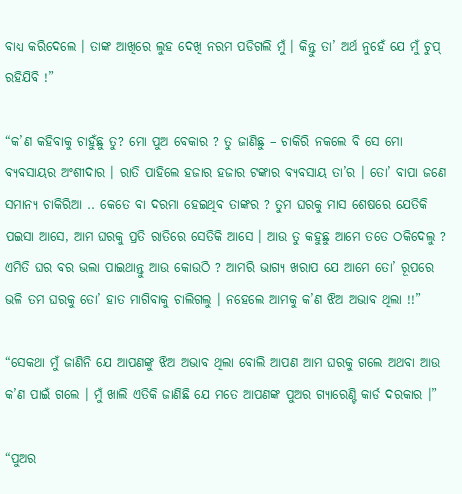ବାଧ୍ୟ କରିଦେଲେ । ତାଙ୍କ ଆଖିରେ ଲୁହ ଦେଖି ନରମ ପଡିଗଲି ମୁଁ । କିନ୍ତୁ ତା’ ଅର୍ଥ ନୁହେଁ ଯେ ମୁଁ ଚୁପ୍ ରହିଯିବି !”

“କ’ଣ କହିବାକୁ ଚାହୁଁଛୁ ତୁ? ମୋ ପୁଅ ବେକାର ? ତୁ ଜାଣିଛୁ – ଚାକିରି ନକଲେ ବି ସେ ମୋ ବ୍ୟବସାୟର ଅଂଶୀଦାର । ରାତି ପାହିଲେ ହଜାର ହଜାର ଟଙ୍କାର ବ୍ୟବସାୟ ତା’ର । ତୋ’ ବାପା ଜଣେ ସମାନ୍ୟ ଚାକିରିଆ .. କେତେ ବା ଦରମା ହେଇଥିବ ତାଙ୍କର ? ତୁମ ଘରକୁ ମାସ ଶେଷରେ ଯେତିକି ପଇସା ଆସେ, ଆମ ଘରକୁ ପ୍ରତି ରାତିରେ ସେତିକି ଆସେ । ଆଉ ତୁ କହୁଛୁ ଆମେ ତତେ ଠକିଦେଲୁ ? ଏମିତି ଘର ବର ଭଲା ପାଇଥାନ୍ତୁ ଆଉ କୋଉଠି ? ଆମରି ଭାଗ୍ୟ ଖରାପ ଯେ ଆମେ ତୋ’ ରୂପରେ ଭଳି ତମ ଘରକୁ ତୋ’ ହାତ ମାଗିବାକୁ ଚାଲିଗଲୁ । ନହେଲେ ଆମକୁ କ’ଣ ଝିଅ ଅଭାବ ଥିଲା !!”

“ସେକଥା ମୁଁ ଜାଣିନି ଯେ ଆପଣଙ୍କୁ ଝିଅ ଅଭାବ ଥିଲା ବୋଲି ଆପଣ ଆମ ଘରକୁ ଗଲେ ଅଥବା ଆଉ କ’ଣ ପାଇଁ ଗଲେ । ମୁଁ ଖାଲି ଏତିକି ଜାଣିଛି ଯେ ମତେ ଆପଣଙ୍କ ପୁଅର ଗ୍ୟାରେଣ୍ଟି କାର୍ଡ ଦରକାର ।”

“ପୁଅର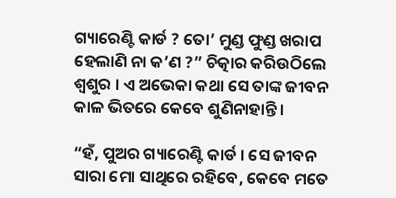ଗ୍ୟାରେଣ୍ଟି କାର୍ଡ ? ତୋ’ ମୁଣ୍ଡ ଫୁଣ୍ଡ ଖରାପ ହେଲାଣି ନା କ’ଣ ?” ଚିତ୍କାର କରିଉଠିଲେ ଶ୍ବଶୁର । ଏ ଅଭେକା କଥା ସେ ତାଙ୍କ ଜୀବନ କାଳ ଭିତରେ କେବେ ଶୁଣିନାହାନ୍ତି ।

“ହଁ, ପୁଅର ଗ୍ୟାରେଣ୍ଟି କାର୍ଡ । ସେ ଜୀବନ ସାରା ମୋ ସାଥିରେ ରହିବେ, କେବେ ମତେ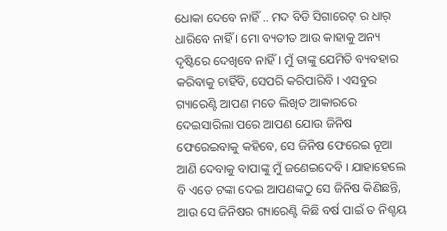ଧୋକା ଦେବେ ନାହିଁ .. ମଦ ବିଡି ସିଗାରେଟ୍ ର ଧାର୍ ଧାରିବେ ନାହିଁ । ମୋ ବ୍ୟତୀତ ଆଉ କାହାକୁ ଅନ୍ୟ ଦୃଷ୍ଟିରେ ଦେଖିବେ ନାହିଁ । ମୁଁ ତାଙ୍କୁ ଯେମିତି ବ୍ୟବହାର କରିବାକୁ ଚାହିଁବି, ସେପରି କରିପାରିବି । ଏସବୁର ଗ୍ୟାରେଣ୍ଟି ଆପଣ ମତେ ଲିଖିତ ଆକାରରେ ଦେଇସାରିଲା ପରେ ଆପଣ ଯୋଉ ଜିନିଷ ଫେରେଇବାକୁ କହିବେ, ସେ ଜିନିଷ ଫେରେଇ ନୂଆ ଆଣି ଦେବାକୁ ବାପାଙ୍କୁ ମୁଁ ଜଣେଇଦେବି । ଯାହାହେଲେ ବି ଏତେ ଟଙ୍କା ଦେଇ ଆପଣଙ୍କଠୁ ସେ ଜିନିଷ କିଣିଛନ୍ତି, ଆଉ ସେ ଜିନିଷର ଗ୍ୟାରେଣ୍ଟି କିଛି ବର୍ଷ ପାଇଁ ତ ନିଶ୍ଚୟ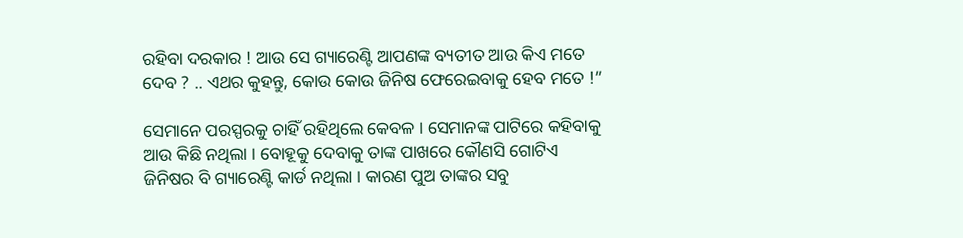ରହିବା ଦରକାର ! ଆଉ ସେ ଗ୍ୟାରେଣ୍ଟି ଆପଣଙ୍କ ବ୍ୟତୀତ ଆଉ କିଏ ମତେ ଦେବ ? .. ଏଥର କୁହନ୍ତୁ, କୋଉ କୋଉ ଜିନିଷ ଫେରେଇବାକୁ ହେବ ମତେ !”

ସେମାନେ ପରସ୍ପରକୁ ଚାହିଁ ରହିଥିଲେ କେବଳ । ସେମାନଙ୍କ ପାଟିରେ କହିବାକୁ ଆଉ କିଛି ନଥିଲା । ବୋହୂକୁ ଦେବାକୁ ତାଙ୍କ ପାଖରେ କୌଣସି ଗୋଟିଏ ଜିନିଷର ବି ଗ୍ୟାରେଣ୍ଟି କାର୍ଡ ନଥିଲା । କାରଣ ପୁଅ ତାଙ୍କର ସବୁ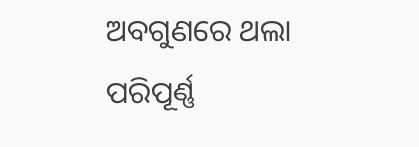ଅବଗୁଣରେ ଥଲା ପରିପୂର୍ଣ୍ଣ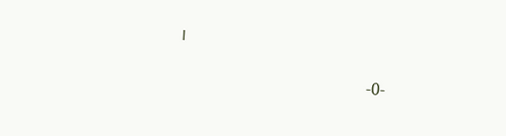।

                                               -0-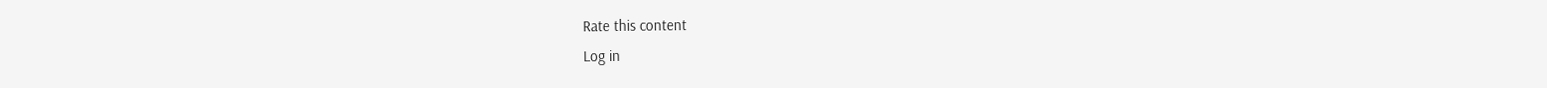Rate this content
Log in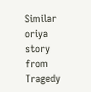Similar oriya story from Tragedy